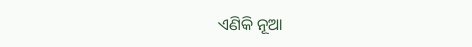ଏଣିକି ନୂଆ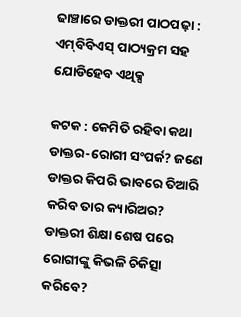ଢାଞ୍ଚାରେ ଡାକ୍ତରୀ ପାଠପଢ଼ା : ଏମ୍‌ବିବିଏସ୍‌ ପାଠ୍ୟକ୍ରମ ସହ ଯୋଡିହେବ ଏଥିକ୍ସ

କଟକ : କେମିତି ରହିବା କଥା ଡାକ୍ତର-ରୋଗୀ ସଂପର୍କ? ଜଣେ ଡାକ୍ତର କିପରି ଭାବରେ ତିଆରି କରିବ ତାର କ୍ୟାରିଅର? ଡାକ୍ତରୀ ଶିକ୍ଷା ଶେଷ ପରେ ରୋଗୀଙ୍କୁ କିଭଳି ଚିକିତ୍ସା କରିବେ?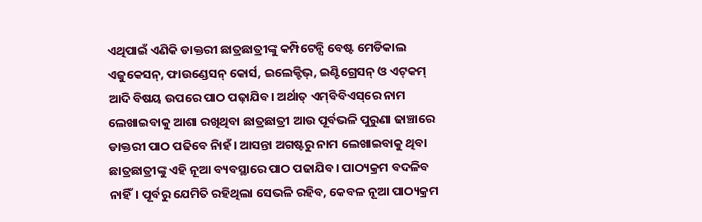ଏଥିପାଇଁ ଏଣିକି ଡାକ୍ତରୀ ଛାତ୍ରଛାତ୍ରୀଙ୍କୁ କମ୍ପିଟେନ୍ସି ବେଷ୍ଟ ମେଡିକାଲ ଏଜୁକେସନ୍‌, ଫାଉଣ୍ଡେସନ୍‌ କୋର୍ସ, ଇଲେକ୍ଟିଭ୍‌, ଇଣ୍ଟିଗ୍ରେସନ୍‌ ଓ ଏଟ୍‌କମ୍ ଆଦି ବିଷୟ ଉପରେ ପାଠ ପଢ଼ାଯିବ। ଅର୍ଥାତ୍‌ ଏମ୍‌ବିବିଏସ୍‌ରେ ନାମ ଲେଖାଇବାକୁ ଆଶା ରଖିଥିବା ଛାତ୍ରଛାତ୍ରୀ ଆଉ ପୂର୍ବଭଳି ପୁରୁଣା ଢାଞ୍ଚାରେ ଡାକ୍ତରୀ ପାଠ ପଢିବେ ନାିହଁ। ଆସନ୍ତା ଅଗଷ୍ଟରୁ ନାମ ଲେଖାଇବାକୁ ଥିବା ଛାତ୍ରଛାତ୍ରୀଙ୍କୁ ଏହି ନୂଆ ବ୍ୟବସ୍ଥାରେ ପାଠ ପଢାଯିବ। ପାଠ୍ୟକ୍ରମ ବଦଳିବ ନାହିଁ। ପୂର୍ବରୁ ଯେମିତି ରହିଥିଲା ସେଭଳି ରହିବ, କେବଳ ନୂଆ ପାଠ୍ୟକ୍ରମ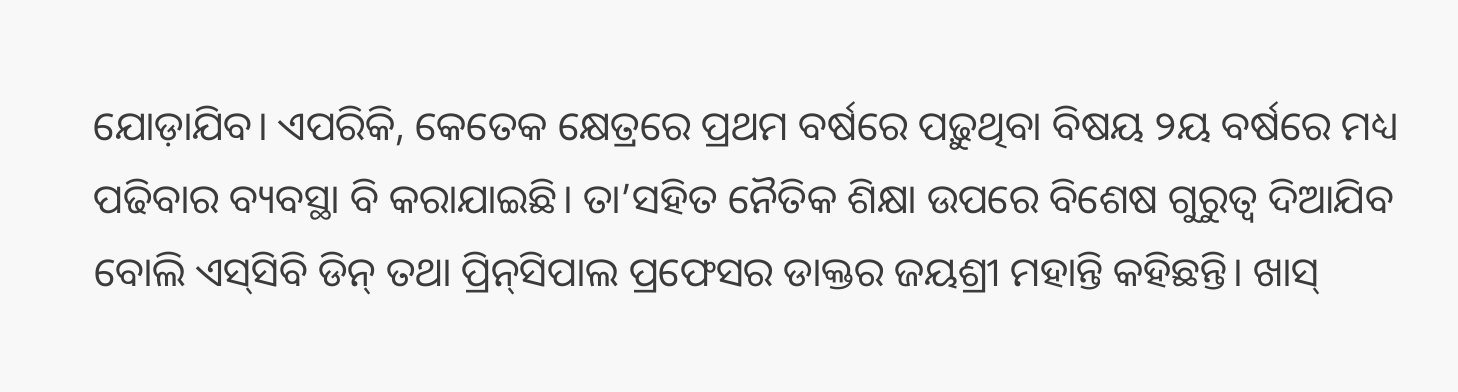ଯୋଡ଼ାଯିବ। ଏପରିକି, କେତେକ କ୍ଷେତ୍ରରେ ପ୍ରଥମ ବର୍ଷରେ ପଢ଼ୁଥିବା ବିଷୟ ୨ୟ ବର୍ଷରେ ମଧ୍ୟ ପଢିବାର ବ୍ୟବସ୍ଥା ବି କରାଯାଇଛି। ତା’ସହିତ ନୈତିକ ଶିକ୍ଷା ଉପରେ ବିଶେଷ ଗୁରୁତ୍ବ ଦିଆଯିବ ବୋଲି ଏସ୍‌ସିବି ଡିନ୍‌ ତଥା ପ୍ରିନ୍‌ସିପାଲ ପ୍ରଫେସର ଡାକ୍ତର ଜୟଶ୍ରୀ ମହାନ୍ତି କହିଛନ୍ତି। ଖାସ୍‌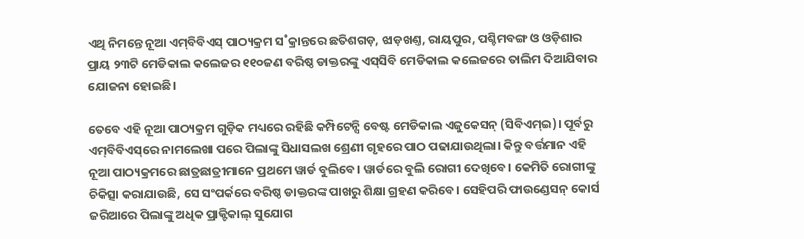ଏଥି ନିମନ୍ତେ ନୂଆ ଏମ୍‌ବିବିଏସ୍‌ ପାଠ୍ୟକ୍ରମ ସ˚କ୍ରାନ୍ତରେ ଛତିଶଗଡ଼, ଝାଡ଼ଖଣ୍ତ, ରାୟପୁର, ପଶ୍ଚିମବଙ୍ଗ ଓ ଓଡ଼ିଶାର ପ୍ରାୟ ୨୩ଟି ମେଡିକାଲ କଲେଜର ୧୧୦ଜଣ ବରିଷ୍ଠ ଡାକ୍ତରଙ୍କୁ ଏସ୍‌ସିବି ମେଡିକାଲ କଲେଜରେ ତାଲିମ ଦିଆଯିବାର ଯୋଜନା ହୋଇଛି।

ତେବେ ଏହି ନୂଆ ପାଠ୍ୟକ୍ରମ ଗୁଡ଼ିକ ମଧ୍ୟରେ ରହିଛି କମ୍ପିଟେନ୍ସି ବେଷ୍ଟ ମେଡିକାଲ ଏଜୁକେସନ୍‌ (ସିବିଏମ୍‌ଇ)। ପୂର୍ବରୁ ଏମ୍‌ବିବିଏସ୍‌ରେ ନାମଲେଖା ପରେ ପିଲାଙ୍କୁ ସିଧାସଲଖ ଶ୍ରେଣୀ ଗୃହରେ ପାଠ ପଢାଯାଉଥିଲା। କିନ୍ତୁ ବର୍ତ୍ତମାନ ଏହି ନୂଆ ପାଠ୍ୟକ୍ରମରେ ଛାତ୍ରଛାତ୍ରୀମାନେ ପ୍ରଥମେ ୱାର୍ଡ ବୁଲିବେ। ୱାର୍ଡରେ ବୁଲି ରୋଗୀ ଦେଖିବେ। କେମିତି ରୋଗୀଙ୍କୁ ଚିକିତ୍ସା କରାଯାଉଛି, ସେ ସଂପର୍କରେ ବରିଷ୍ଠ ଡାକ୍ତରଙ୍କ ପାଖରୁ ଶିକ୍ଷା ଗ୍ରହଣ କରିବେ। ସେହିପରି ଫାଉଣ୍ଡେସନ୍‌ କୋର୍ସ ଜରିଆରେ ପିଲାଙ୍କୁ ଅଧିକ ପ୍ରାକ୍ଟିକାଲ୍‌ ସୁଯୋଗ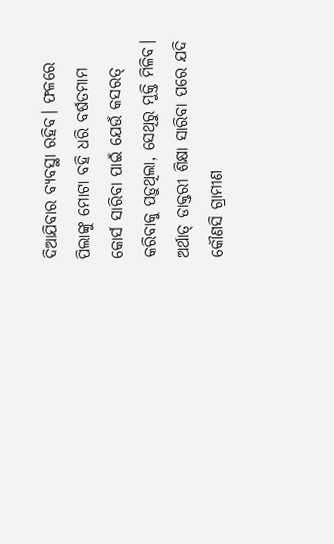ଦିଆଯିବାର ବ୍ୟବସ୍ଥା ରହିବ। ଫଳରେ ପିଲାଙ୍କୁ ମୋଟା ବହି ଧରି ବର୍ଷତମାମ କୋର୍ସ ସାରିବା ପାଇଁ ଯେଉଁ କସରତ୍ କରିବାକୁ ପଡ଼ୁଥିଲା, ସେଥିରୁ ମୁକ୍ତି ମିଳିବ। ଅର୍ଥାତ୍‌ ଡାକ୍ତରୀ ଶିକ୍ଷା ସାରିବା ପରେ ଯଦି କୌଣସି ଗ୍ରାମୀଣ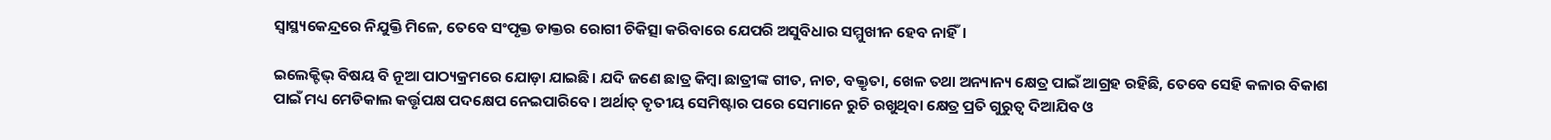ସ୍ବାସ୍ଥ୍ୟକେନ୍ଦ୍ରରେ ନିଯୁକ୍ତି ମିଳେ, ତେବେ ସଂପୃକ୍ତ ଡାକ୍ତର ରୋଗୀ ଚିକିତ୍ସା କରିବାରେ ଯେପରି ଅସୁବିଧାର ସମ୍ମୁଖୀନ ହେବ ନାହିଁ।

ଇଲେକ୍ଟିଭ୍‌ ବିଷୟ ବି ନୂଆ ପାଠ୍ୟକ୍ରମରେ ଯୋଡ଼ା ଯାଇଛି। ଯଦି ଜଣେ ଛାତ୍ର କିମ୍ବା ଛାତ୍ରୀଙ୍କ ଗୀତ, ନାଚ, ବକ୍ତୃତା, ଖେଳ ତଥା ଅନ୍ୟାନ୍ୟ କ୍ଷେତ୍ର ପାଇଁ ଆଗ୍ରହ ରହିଛି, ତେବେ ସେହି କଳାର ବିକାଶ ପାଇଁ ମଧ୍ୟ ମେଡିକାଲ କର୍ତ୍ତୃପକ୍ଷ ପଦ‌କ୍ଷେପ ନେଇପାରିବେ। ଅର୍ଥାତ୍‌ ତୃତୀୟ ସେମିଷ୍ଟାର ପରେ ସେମାନେ ରୁଚି ରଖୁଥିବା କ୍ଷେତ୍ର ପ୍ରତି ଗୁରୁତ୍ବ ଦିଆଯିବ ଓ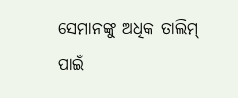ସେମାନଙ୍କୁ ଅଧିକ ତାଲିମ୍‌ ପାଇଁ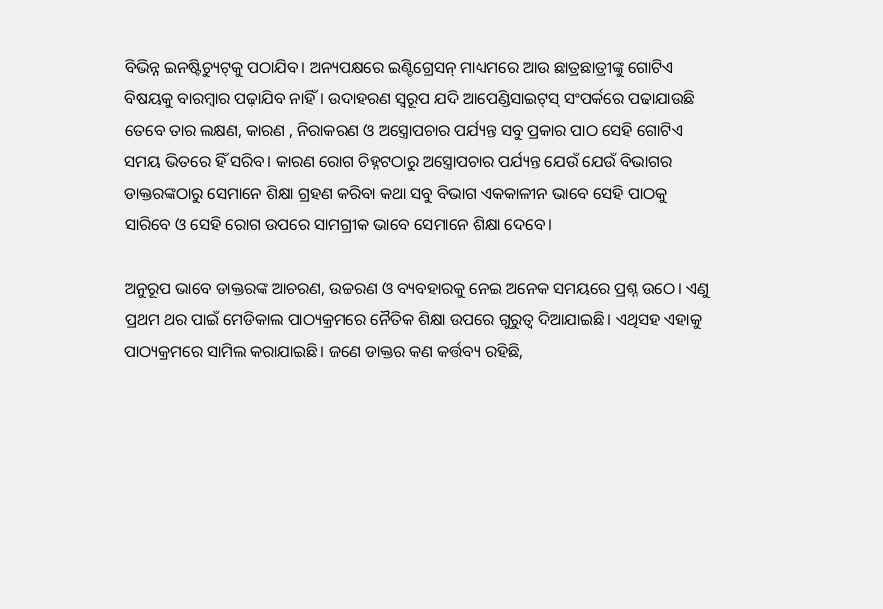ବିଭିନ୍ନ ଇନଷ୍ଟିଚ୍ୟୁଟ୍‌କୁ ପଠାଯିବ। ଅନ୍ୟପକ୍ଷରେ ଇଣ୍ଟିଗ୍ରେସନ୍‌ ମାଧ୍ୟମରେ ଆଉ ଛାତ୍ରଛାତ୍ରୀଙ୍କୁ ଗୋଟିଏ ବିଷୟକୁ ବାରମ୍ବାର ପଢ଼ାଯିବ ନାହିଁ। ଉଦାହରଣ ସ୍ବରୂପ ଯଦି ଆପେଣ୍ଡିସାଇଟ୍‌ସ୍‌ ସଂପର୍କରେ ପଢାଯାଉଛି ତେବେ ତାର ଲକ୍ଷଣ, କାରଣ , ନିରାକରଣ ଓ ଅସ୍ତ୍ରୋପଚାର ପର୍ଯ୍ୟନ୍ତ ସବୁ ପ୍ରକାର ପାଠ ସେହି ଗୋଟିଏ ସମୟ ଭିତରେ ହିଁ ସରିବ। କାରଣ ରୋଗ ଚିହ୍ନଟଠାରୁ ଅସ୍ତ୍ରୋପଚାର ପର୍ଯ୍ୟନ୍ତ ଯେଉଁ ଯେଉଁ ବିଭାଗର ଡାକ୍ତରଙ୍କଠାରୁ ସେମାନେ ଶିକ୍ଷା ଗ୍ରହଣ କରିବା କଥା ସବୁ ବିଭାଗ ଏକକାଳୀନ ଭାବେ ସେହି ପାଠକୁ ସାରିବେ ଓ ସେହି ରୋଗ ଉପରେ ସାମଗ୍ରୀକ ଭାବେ ସେମାନେ ଶିକ୍ଷା ଦେବେ।

ଅନୁରୂପ ଭାବେ ଡାକ୍ତରଙ୍କ ଆଚରଣ, ଉଚ୍ଚରଣ ଓ ବ୍ୟବହାରକୁ ନେଇ ଅନେକ ସମୟରେ ପ୍ରଶ୍ନ ଉଠେ। ଏଣୁ ପ୍ରଥମ ଥର ପାଇଁ ମେଡିକାଲ ପାଠ୍ୟକ୍ରମରେ ନୈତିକ ଶିକ୍ଷା ଉପରେ ଗୁରୁତ୍ବ ଦିଆଯାଇଛି। ଏଥିସହ ଏହାକୁ ପାଠ୍ୟକ୍ରମରେ ସାମିଲ କରାଯାଇଛି। ଜଣେ ଡାକ୍ତର କଣ କର୍ତ୍ତବ୍ୟ ରହିଛି,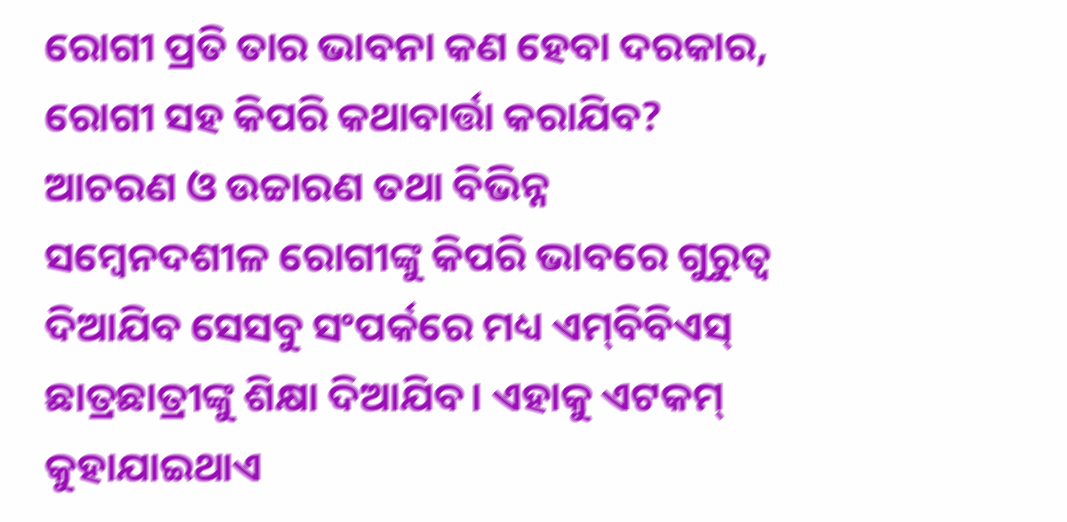ରୋଗୀ ପ୍ରତି ତାର ଭାବନା କଣ ହେବା ଦରକାର, ରୋଗୀ ସହ କିପରି କଥାବାର୍ତ୍ତା କରାଯିବ? ଆଚରଣ ଓ ଉଚ୍ଚାରଣ ତଥା ବିଭିନ୍ନ ସମ୍ବେନଦଶୀଳ ରୋଗୀଙ୍କୁ କିପରି ଭାବରେ ଗୁରୁତ୍ବ ଦିଆଯିବ ସେସବୁ ସଂପର୍କରେ ମଧ୍ୟ ଏମ୍‌ବିବିଏସ୍‌ ଛାତ୍ରଛାତ୍ରୀଙ୍କୁ ଶିକ୍ଷା ଦିଆଯିବ। ଏହାକୁ ଏଟକମ୍‌ କୁହାଯାଇଥାଏ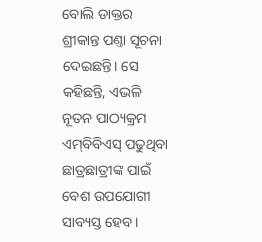ବୋଲି ଡାକ୍ତର ଶ୍ରୀକାନ୍ତ ପଣ୍ତା ସୂଚନା ଦେଇଛନ୍ତି। ସେ କହିଛନ୍ତି, ଏଭଳି ନୂତନ ପାଠ୍ୟକ୍ରମ ଏମ୍‌ବିବିଏସ୍‌ ପଢୁଥିବା ଛାତ୍ରଛାତ୍ରୀଙ୍କ ପାଇଁ ବେଶ ଉପଯୋଗୀ ସାବ୍ୟସ୍ତ ହେବ।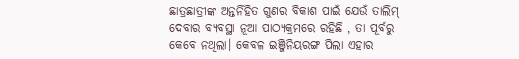ଛାତ୍ରଛାତ୍ରୀଙ୍କ ଅନ୍ତର୍ନିହିତ ଗୁଣର ବିକାଶ ପାଇଁ ଯେଉଁ ତାଲିମ୍‌ ଦେବାର ବ୍ୟବସ୍ଥା ନୂଆ ପାଠ୍ୟକ୍ରମରେ ରହିଛି , ତା ପୂର୍ବରୁ କେବେ ନଥିଲା। କେବଳ ଇଞ୍ଜିନିୟରଙ୍ଗ ପିଲା ଏହାର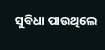ସୁବିଧା ପାଉଥିଲେ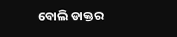ବୋଲି ଡାକ୍ତର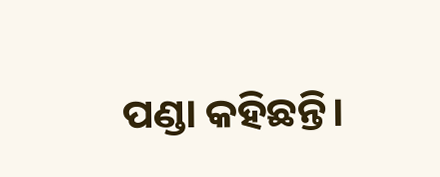ପଣ୍ଡା କହିଛନ୍ତି।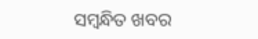ସମ୍ବନ୍ଧିତ ଖବର